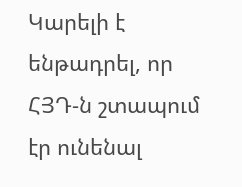Կարելի է ենթադրել, որ ՀՅԴ‑ն շտապում էր ունենալ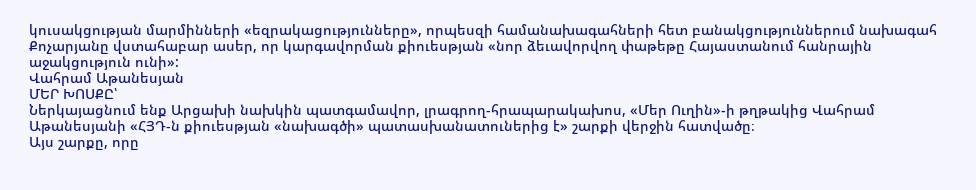կուսակցության մարմինների «եզրակացությունները», որպեսզի համանախագահների հետ բանակցություններում նախագահ Քոչարյանը վստահաբար ասեր, որ կարգավորման քիուեսթյան «նոր ձեւավորվող փաթեթը Հայաստանում հանրային աջակցություն ունի»:
Վահրամ Աթանեսյան
ՄԵՐ ԽՈՍՔԸ՝
Ներկայացնում ենք Արցախի նախկին պատգամավոր, լրագրող-հրապարակախոս, «Մեր Ուղին»-ի թղթակից Վահրամ Աթանեսյանի «ՀՅԴ‑ն քիուեսթյան «նախագծի» պատասխանատուներից է» շարքի վերջին հատվածը։
Այս շարքը, որը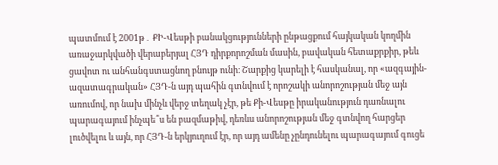պատմում է 2001թ․ ՔԻ-Վեսթի բանակցությունների ընթացքում հայկական կողմին առաջարկվածի վերաբերյալ ՀՅԴ դիրքորոշման մասին, բավական հետաքրքիր, թեև ցավոտ ու անհանգստացնող բնույթ ունի։ Շարքից կարելի է հասկանալ, որ «ազգային-ազատագրական» ՀՅԴ‑ն այդ պահին գտնվում է որոշակի անորոշության մեջ այն առումով, որ նախ մինչև վերջ տեղակ չէր, թե Քի-Վեսթը իրականություն դառնալու պարագայում ինչպե՞ս են բազմաթիվ, դեռևս անորոշության մեջ գտնվող հարցեր լուծվելու և այն, որ ՀՅԴ‑ն երկյուղում էր, որ այդ ամենը չընդունելու պարագայում գուցե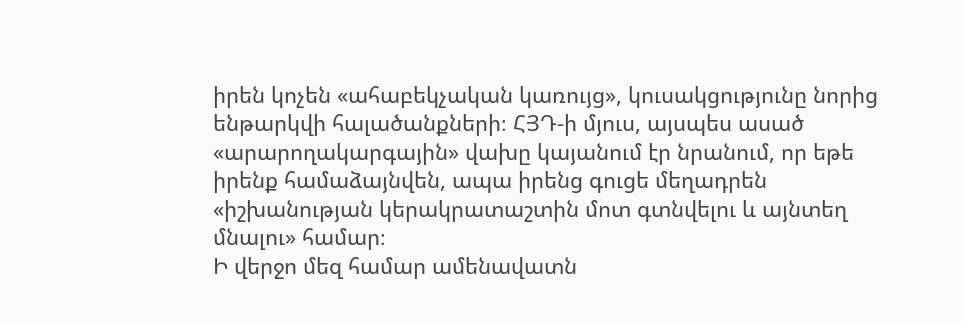իրեն կոչեն «ահաբեկչական կառույց», կուսակցությունը նորից ենթարկվի հալածանքների։ ՀՅԴ‑ի մյուս, այսպես ասած «արարողակարգային» վախը կայանում էր նրանում, որ եթե իրենք համաձայնվեն, ապա իրենց գուցե մեղադրեն «իշխանության կերակրատաշտին մոտ գտնվելու և այնտեղ մնալու» համար։
Ի վերջո մեզ համար ամենավատն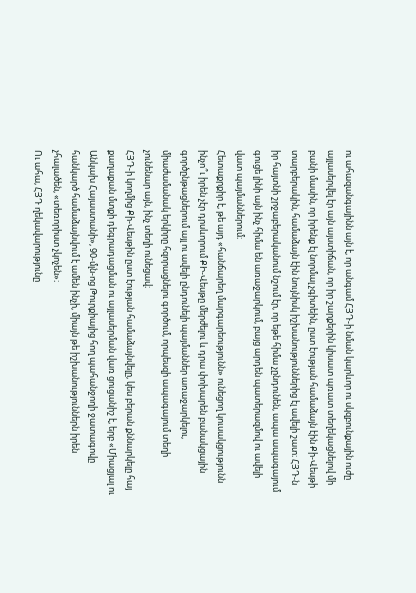ու ահազանգայինն այն է, որ անգամ ՀՅԴ‑ի նման կարևոր ու սկզբունքային ուժը այլասերվել էր այն այստիճան, որ իր շարքերին կիսատ պռատ տեղեկացնելով մի բանի մասին, որ իրենք էլ նորմալ չգիտեին, ըստ էության համաձայն էին Քի-Վեսթի տարբերակին, համաձայն էին նույնիսկ իշխանություններից էլ ավելի շատ։ ՀՅԴ‑ն իր հայտնի շրջաբերականում նշում էր, որ եթե հիմա չընդունեն, ապա ապագայում գուցե լինի այն ինչ հիմա են առաջարկում, բայց արդեն պատերազմով ու ավելի վատ պայմաններում։
Հետաքրքիր է, թե այդ «հանճարեղ մարգարեությունն» ունեցող կուսակցությունն ինչո՞ւ իրեն չէր դրսևորում ՔԻ-Վեսթը մերժելու և դրա փոխարեն բանակցային գործընթացներում այլ ու ավելի ընդունելի պայմաններ առաջարկելու, միաժամանակ երկիրը հզորացնելու գործում, որպեսզի ապագայում տեղի չունենար այն, ինչ տեղի ունեցավ։
ՀՅԴ‑ի կողմից Քի-Վեսթին ըստ էության համաձայնվելը, կես բերան քննարկելը հայ քաղաքան մտքի դեգրադացման ու այլասերման վառ ցուցանիշ է, երբ «Միացյալ ու Անկախ Հայաստանի», 90-մլն-ոց Թուրքիայից հող պահանջողի ջատագովը հանկարծ համաձայնվում է ամեն ինչի, միայն թե իշխանություններն իրեն չհալածեն, «տեռորիստ չկոչեն»։
Ու ահա, ՀՅԴ ղեկավարությունը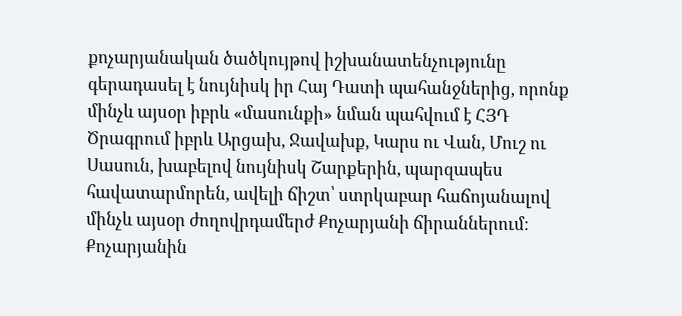քոչարյանական ծածկույթով իշխանատենչությունը գերադասել է նույնիսկ իր Հայ Դատի պահանջներից, որոնք մինչև այսօր իբրև «մասունքի» նման պահվում է ՀՅԴ Ծրագրում իբրև Արցախ, Ջավախք, Կարս ու Վան, Մուշ ու Սասուն, խաբելով նույնիսկ Շարքերին, պարզապես հավատարմորեն, ավելի ճիշտ՝ ստրկաբար հաճոյանալով մինչև այսօր ժողովրդամերժ Քոչարյանի ճիրաններում։ Քոչարյանին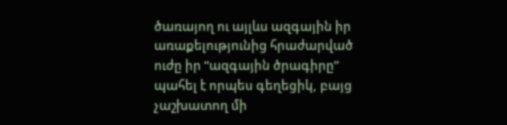ծառայող ու այլևս ազգային իր առաքելությունից հրաժարված ուժը իր “ազգային ծրագիրը” պահել է որպես գեղեցիկ, բայց չաշխատող մի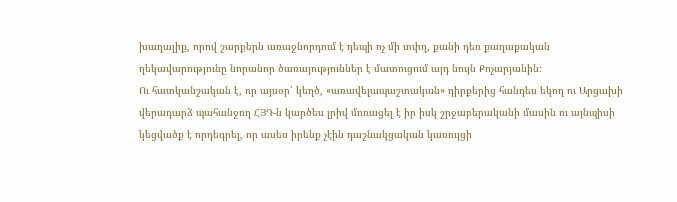խաղալիք, որով շարքերն առաջնորդում է դեպի ոչ մի տփղ, քանի դեռ քաղաքական ղեկավարությունը նորանոր ծառայություններ է մատուցում այդ նույն Քոչարյանին։
Ու հատկանշական է, որ այսօր՝ կեղծ, «առավելապաշտական» դիրքերից հանդես եկող ու Արցախի վերադարձ պահանջող ՀՅԴ‑ն կարծես լրիվ մոռացել է իր իսկ շրջաբերականի մասին ու այնպիսի կեցվածք է որդեգրել, որ ասես իրենք չէին դաշնակցական կառույցի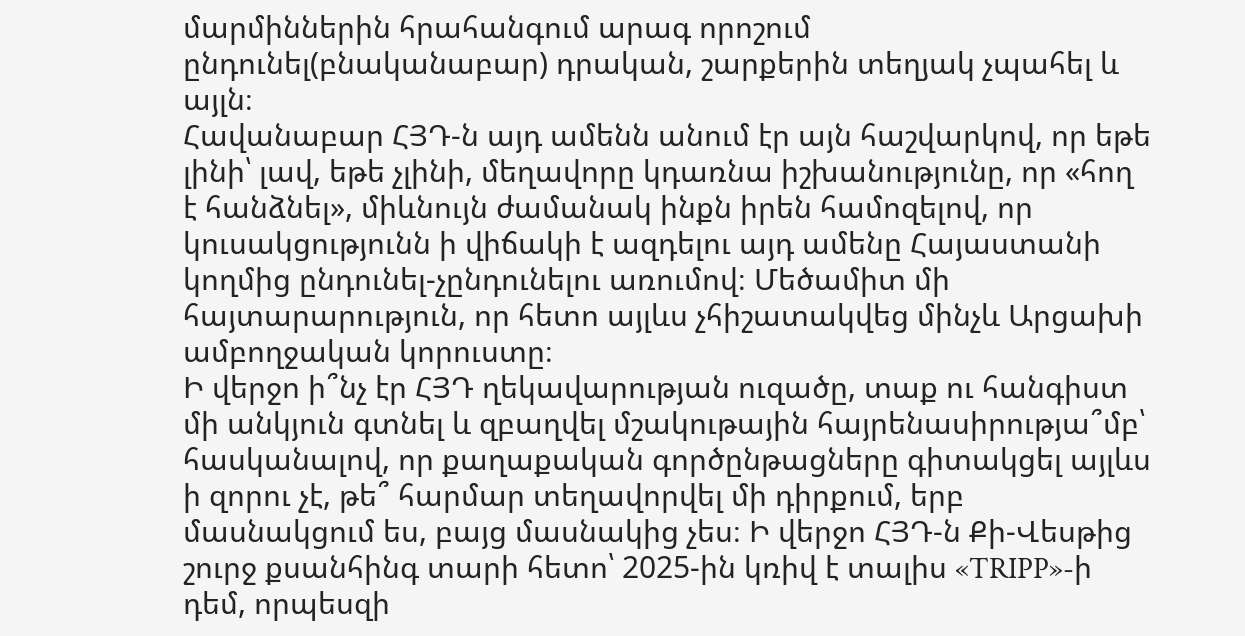մարմիններին հրահանգում արագ որոշում ընդունել(բնականաբար) դրական, շարքերին տեղյակ չպահել և այլն։
Հավանաբար ՀՅԴ‑ն այդ ամենն անում էր այն հաշվարկով, որ եթե լինի՝ լավ, եթե չլինի, մեղավորը կդառնա իշխանությունը, որ «հող է հանձնել», միևնույն ժամանակ ինքն իրեն համոզելով, որ կուսակցությունն ի վիճակի է ազդելու այդ ամենը Հայաստանի կողմից ընդունել-չընդունելու առումով։ Մեծամիտ մի հայտարարություն, որ հետո այլևս չհիշատակվեց մինչև Արցախի ամբողջական կորուստը։
Ի վերջո ի՞նչ էր ՀՅԴ ղեկավարության ուզածը, տաք ու հանգիստ մի անկյուն գտնել և զբաղվել մշակութային հայրենասիրությա՞մբ՝ հասկանալով, որ քաղաքական գործընթացները գիտակցել այլևս ի զորու չէ, թե՞ հարմար տեղավորվել մի դիրքում, երբ մասնակցում ես, բայց մասնակից չես։ Ի վերջո ՀՅԴ‑ն Քի-Վեսթից շուրջ քսանհինգ տարի հետո՝ 2025-ին կռիվ է տալիս «TRIPP»-ի դեմ, որպեսզի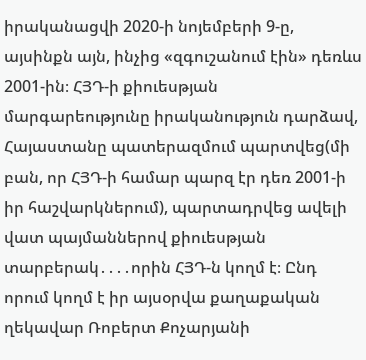իրականացվի 2020‑ի նոյեմբերի 9‑ը, այսինքն այն, ինչից «զգուշանում էին» դեռևս 2001-ին։ ՀՅԴ‑ի քիուեսթյան մարգարեությունը իրականություն դարձավ, Հայաստանը պատերազմում պարտվեց(մի բան, որ ՀՅԴ‑ի համար պարզ էր դեռ 2001‑ի իր հաշվարկներում), պարտադրվեց ավելի վատ պայմաններով քիուեսթյան տարբերակ․․․․որին ՀՅԴ‑ն կողմ է։ Ընդ որում կողմ է իր այսօրվա քաղաքական ղեկավար Ռոբերտ Քոչարյանի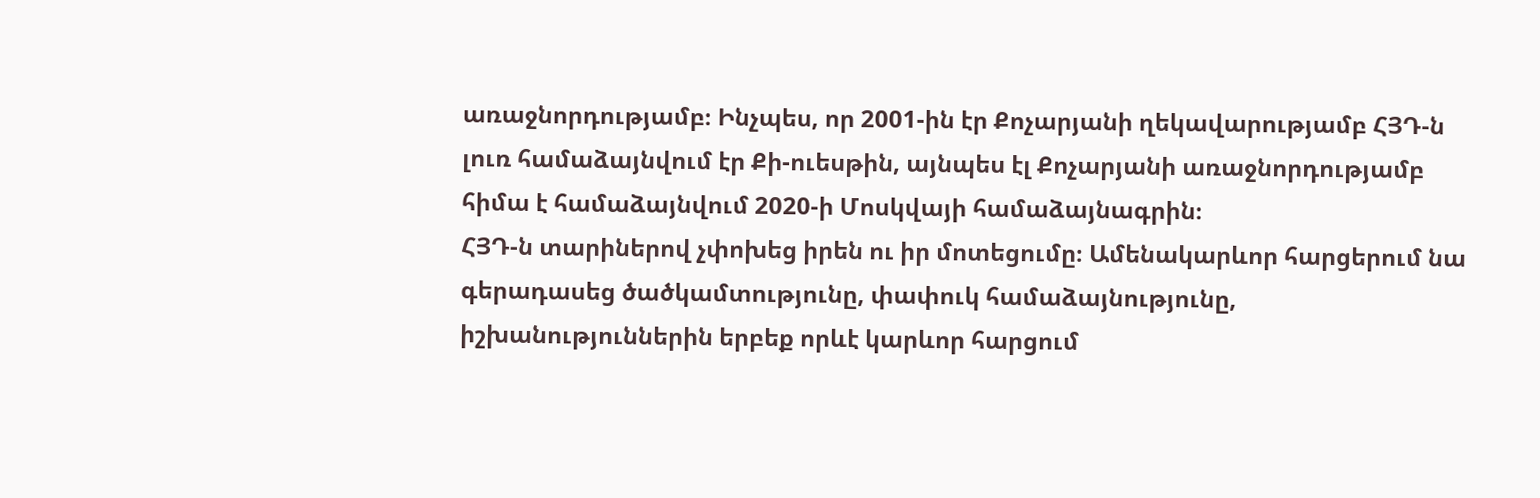առաջնորդությամբ։ Ինչպես, որ 2001-ին էր Քոչարյանի ղեկավարությամբ ՀՅԴ‑ն լուռ համաձայնվում էր Քի-ուեսթին, այնպես էլ Քոչարյանի առաջնորդությամբ հիմա է համաձայնվում 2020‑ի Մոսկվայի համաձայնագրին։
ՀՅԴ‑ն տարիներով չփոխեց իրեն ու իր մոտեցումը։ Ամենակարևոր հարցերում նա գերադասեց ծածկամտությունը, փափուկ համաձայնությունը, իշխանություններին երբեք որևէ կարևոր հարցում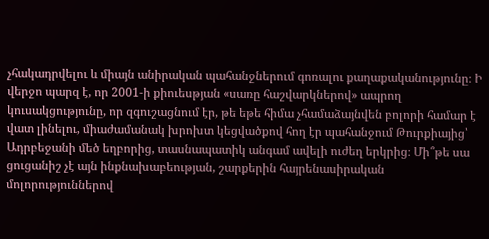չհակադրվելու և միայն անիրական պահանջներում գոռալու քաղաքականությունը։ Ի վերջո պարզ է, որ 2001‑ի քիուեսթյան «սառը հաշվարկներով» ապրող կուսակցությունը, որ զգուշացնում էր, թե եթե հիմա չհամաձայնվեն բոլորի համար է վատ լինելու, միաժամանակ խրոխտ կեցվածքով հող էր պահանջում Թուրքիայից՝ Ադրբեջանի մեծ եղբորից, տասնապատիկ անգամ ավելի ուժեղ երկրից։ Մի՞թե սա ցուցանիշ չէ այն ինքնախաբեության, շարքերին հայրենասիրական մոլորություններով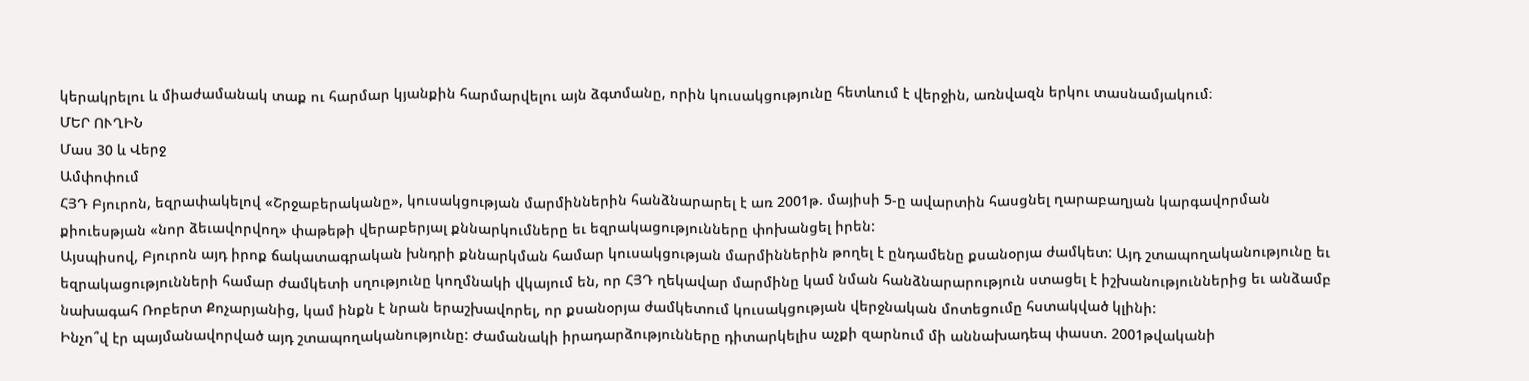կերակրելու և միաժամանակ տաք ու հարմար կյանքին հարմարվելու այն ձգտմանը, որին կուսակցությունը հետևում է վերջին, առնվազն երկու տասնամյակում։
ՄԵՐ ՈՒՂԻՆ
Մաս 30 և Վերջ
Ամփոփում
ՀՅԴ Բյուրոն, եզրափակելով «Շրջաբերականը», կուսակցության մարմիններին հանձնարարել է առ 2001թ. մայիսի 5‑ը ավարտին հասցնել ղարաբաղյան կարգավորման քիուեսթյան «նոր ձեւավորվող» փաթեթի վերաբերյալ քննարկումները եւ եզրակացությունները փոխանցել իրեն:
Այսպիսով, Բյուրոն այդ իրոք ճակատագրական խնդրի քննարկման համար կուսակցության մարմիններին թողել է ընդամենը քսանօրյա ժամկետ: Այդ շտապողականությունը եւ եզրակացությունների համար ժամկետի սղությունը կողմնակի վկայում են, որ ՀՅԴ ղեկավար մարմինը կամ նման հանձնարարություն ստացել է իշխանություններից եւ անձամբ նախագահ Ռոբերտ Քոչարյանից, կամ ինքն է նրան երաշխավորել, որ քսանօրյա ժամկետում կուսակցության վերջնական մոտեցումը հստակված կլինի:
Ինչո՞վ էր պայմանավորված այդ շտապողականությունը: Ժամանակի իրադարձությունները դիտարկելիս աչքի զարնում մի աննախադեպ փաստ. 2001թվականի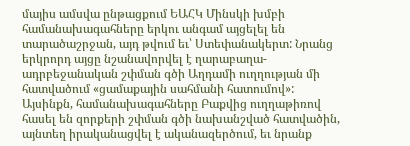մայիս ամսվա ընթացքում ԵԱՀԿ Մինսկի խմբի համանախագահները երկու անգամ այցելել են տարածաշրջան, այդ թվում եւ՝ Ստեփանակերտ: Նրանց երկրորդ այցը նշանավորվել է ղարաբաղա-ադրբեջանական շփման գծի Աղդամի ուղղության մի հատվածում «ցամաքային սահմանի հատումով»:
Այսինքն, համանախագահները Բաքվից ուղղաթիռով հասել են զորքերի շփման գծի նախանշված հատվածին, այնտեղ իրականացվել է ականազերծում, եւ նրանք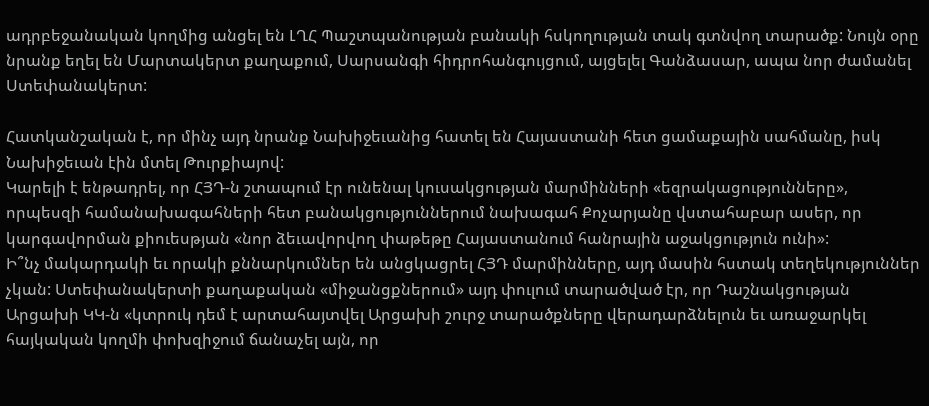ադրբեջանական կողմից անցել են ԼՂՀ Պաշտպանության բանակի հսկողության տակ գտնվող տարածք: Նույն օրը նրանք եղել են Մարտակերտ քաղաքում, Սարսանգի հիդրոհանգույցում, այցելել Գանձասար, ապա նոր ժամանել Ստեփանակերտ:

Հատկանշական է, որ մինչ այդ նրանք Նախիջեւանից հատել են Հայաստանի հետ ցամաքային սահմանը, իսկ Նախիջեւան էին մտել Թուրքիայով:
Կարելի է ենթադրել, որ ՀՅԴ‑ն շտապում էր ունենալ կուսակցության մարմինների «եզրակացությունները», որպեսզի համանախագահների հետ բանակցություններում նախագահ Քոչարյանը վստահաբար ասեր, որ կարգավորման քիուեսթյան «նոր ձեւավորվող փաթեթը Հայաստանում հանրային աջակցություն ունի»:
Ի՞նչ մակարդակի եւ որակի քննարկումներ են անցկացրել ՀՅԴ մարմինները, այդ մասին հստակ տեղեկություններ չկան: Ստեփանակերտի քաղաքական «միջանցքներում» այդ փուլում տարածված էր, որ Դաշնակցության Արցախի ԿԿ‑ն «կտրուկ դեմ է արտահայտվել Արցախի շուրջ տարածքները վերադարձնելուն եւ առաջարկել հայկական կողմի փոխզիջում ճանաչել այն, որ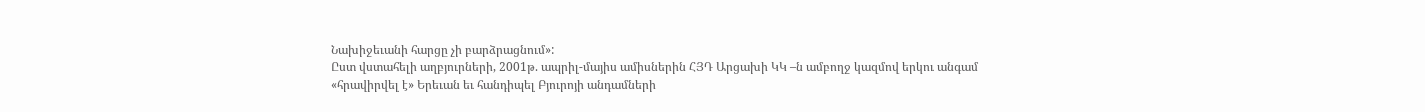Նախիջեւանի հարցը չի բարձրացնում»:
Ըստ վստահելի աղբյուրների, 2001թ. ապրիլ-մայիս ամիսներին ՀՅԴ Արցախի ԿԿ –ն ամբողջ կազմով երկու անգամ «հրավիրվել է» Երեւան եւ հանդիպել Բյուրոյի անդամների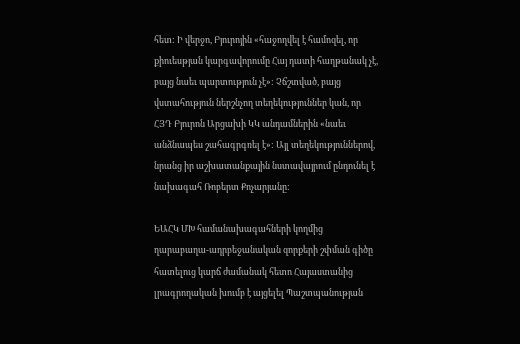հետ: Ի վերջո, Բյուրոյին «հաջողվել է համոզել, որ քիուեսթյան կարգավորումը Հայ դատի հաղթանակ չէ, բայց նաեւ պարտություն չէ»: Չճշտված, բայց վստահություն ներշնչող տեղեկություններ կան, որ ՀՅԴ Բյուրոն Արցախի ԿԿ անդամներին «նաեւ անձնապես շահագրգռել է»: Այլ տեղեկություններով, նրանց իր աշխատանքային նստավայրում ընդունել է նախագահ Ռոբերտ Քոչարյանը:

ԵԱՀԿ ՄԽ համանախագահների կողմից ղարաբաղա-ադրբեջանական զորքերի շփման գիծը հատելուց կարճ ժամանակ հետո Հայաստանից լրագրողական խումբ է այցելել Պաշտպանության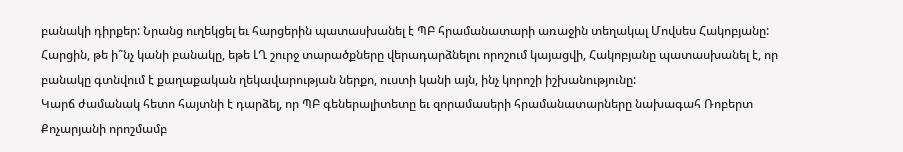բանակի դիրքեր: Նրանց ուղեկցել եւ հարցերին պատասխանել է ՊԲ հրամանատարի առաջին տեղակալ Մովսես Հակոբյանը: Հարցին, թե ի՞նչ կանի բանակը, եթե ԼՂ շուրջ տարածքները վերադարձնելու որոշում կայացվի, Հակոբյանը պատասխանել է, որ բանակը գտնվում է քաղաքական ղեկավարության ներքո, ուստի կանի այն, ինչ կորոշի իշխանությունը:
Կարճ ժամանակ հետո հայտնի է դարձել, որ ՊԲ գեներալիտետը եւ զորամասերի հրամանատարները նախագահ Ռոբերտ Քոչարյանի որոշմամբ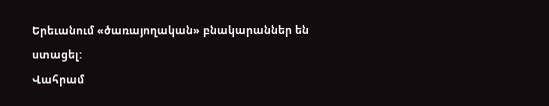Երեւանում «ծառայողական» բնակարաններ են ստացել:
Վահրամ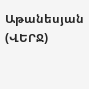Աթանեսյան
(ՎԵՐՋ)